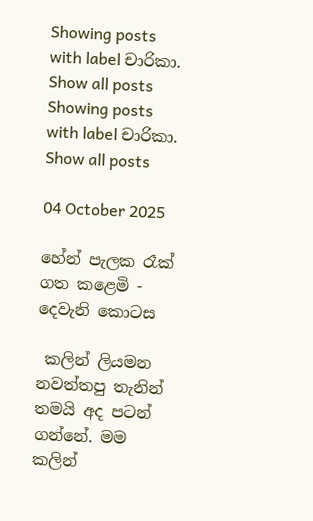Showing posts with label චාරිකා. Show all posts
Showing posts with label චාරිකා. Show all posts

04 October 2025

හේන් පැලක රෑක් ගත කළෙමි - දෙවැනි කොටස

 කලින් ලියමන නවත්තපු තැනින් තමයි අද පටන් ගන්නේ. මම කලින්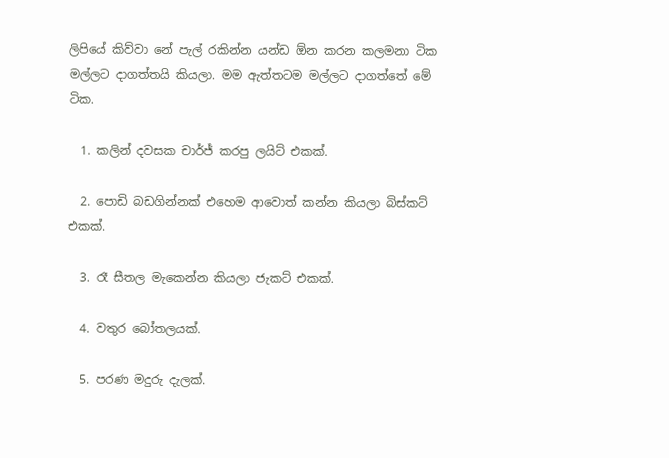ලිපියේ කිව්වා නේ පැල් රකින්න යන්ඩ ඕන කරන කලමනා ටික මල්ලට දාගත්තයි කියලා. මම ඇත්තටම මල්ලට දාගත්තේ මේ ටික.

  1. කලින් දවසක චාර්ජ් කරපු ලයිට් එකක්.

  2. පොඩි බඩගින්නක් එහෙම ආවොත් කන්න කියලා බිස්කට් එකක්.

  3. රෑ සීතල මැකෙන්න කියලා ජැකට් එකක්.

  4. වතුර බෝතලයක්.

  5. පරණ මදුරු දැලක්.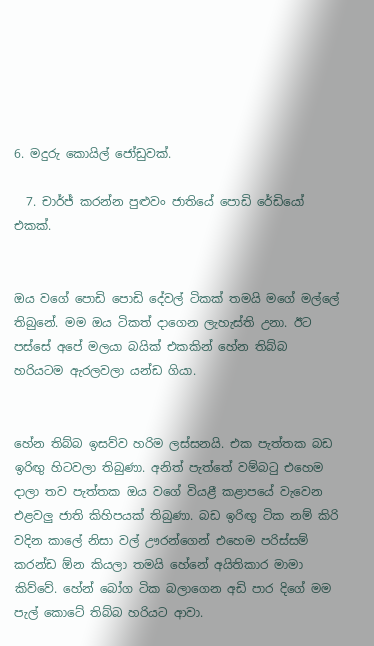6. මදුරු කොයිල් ජෝඩුවක්.

  7. චාර්ජ් කරන්න පුළුවං ජාතියේ පොඩි රේඩියෝ එකක්.


ඔය වගේ පොඩි පොඩි දේවල් ටිකක් තමයි මගේ මල්ලේ තිබුනේ. මම ඔය ටිකත් දාගෙන ලැහැස්ති උනා. ඊට පස්සේ අපේ මලයා බයික් එකකින් හේන තිබ්බ හරියටම ඇරලවලා යන්ඩ ගියා.


හේන තිබ්බ ඉසව්ව හරිම ලස්සනයි. එක පැත්තක බඩ ඉරිඟු හිටවලා තිබුණා. අනිත් පැත්තේ වම්බටු එහෙම දාලා තව පැත්තක ඔය වගේ වියළී කළාපයේ වැවෙන එළවලු ජාති කිහිපයක් තිබුණා. බඩ ඉරිඟු ටික නම් කිරි වදින කාලේ නිසා වල් ඌරන්ගෙන් එහෙම පරිස්සම් කරන්ඩ ඕන කියලා තමයි හේනේ අයිතිකාර මාමා කිව්වේ. හේන් බෝග ටික බලාගෙන අඩි පාර දිගේ මම පැල් කොටේ තිබ්බ හරියට ආවා.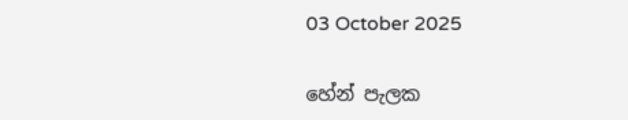03 October 2025

හේන් පැලක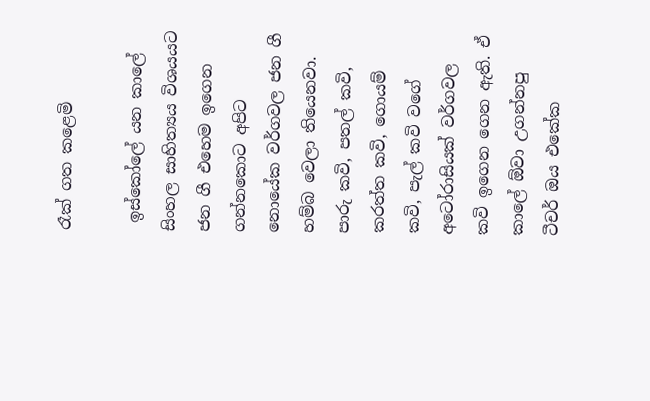රෑක් ගත කළෙමි

 ඉස්කෝලේ යන කාලේ සිංහල සාහිත්‍යය විශයයට ජන ගී එහෙම ඉගෙන ගන්නකොට අපිට නොයේක වර්ගවල ජන ගී හම්බ වෙලා තියෙනවා. පාරු කවි, පතල් කවි, කරත්ත කවි, ගොයම් කවි, පැල් කවි වගේ අටෝරාසියක් වර්ගවල කවි ඉගෙන ගෙන ඇති. ඒ කාලේ ඕවා උගන්නපු ටීචර් ඔය එකේක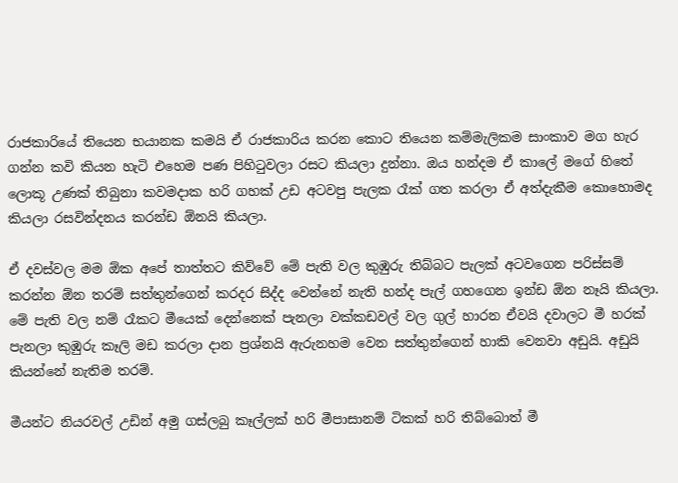රාජකාරියේ තියෙන භයානක කමයි ඒ රාජකාරිය කරන කොට තියෙන කම්මැලිකම සාංකාව මග හැර ගන්න කවි කියන හැටි එහෙම පණ පිහිටුවලා රසට කියලා දුන්නා. ඔය හන්දම ඒ කාලේ මගේ හිතේ ලොකූ උණක් තිබුනා කවමදාක හරි ගහක් උඩ අටවපු පැලක රෑක් ගත කරලා ඒ අත්දැකීම කොහොමද කියලා රසවින්දනය කරන්ඩ ඕනයි කියලා.

ඒ දවස්වල මම ඕක අපේ තාත්තට කිව්වේ මේ පැති වල කුඹුරු තිබ්බට පැලක් අටවගෙන පරිස්සම් කරන්න ඕන තරම් සත්තුන්ගෙන් කරදර සිද්ද වෙන්නේ නැති හන්ද පැල් ගහගෙන ඉන්ඩ ඕන නෑයි කියලා. මේ පැති වල නම් රෑකට මීයෙක් දෙන්නෙක් පැනලා වක්කඩවල් වල ගුල් හාරන ඒවයි දවාලට මී හරක් පැනලා කුඹුරු කෑලි මඩ කරලා දාන ප්‍රශ්නයි ඇරුනහම වෙන සත්තුන්ගෙන් හාකි වෙනවා අඩුයි. අඩුයි කියන්නේ නැතිම තරම්.

මීයන්ට නියරවල් උඩින් අමු ගස්ලබු කෑල්ලක් හරි මීපාසානම් ටිකක් හරි තිබ්බොත් මී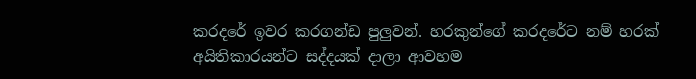කරදරේ ඉවර කරගන්ඩ පුලුවන්. හරකුන්ගේ කරදරේට නම් හරක් අයිතිකාරයන්ට සද්දයක් දාලා ආවහම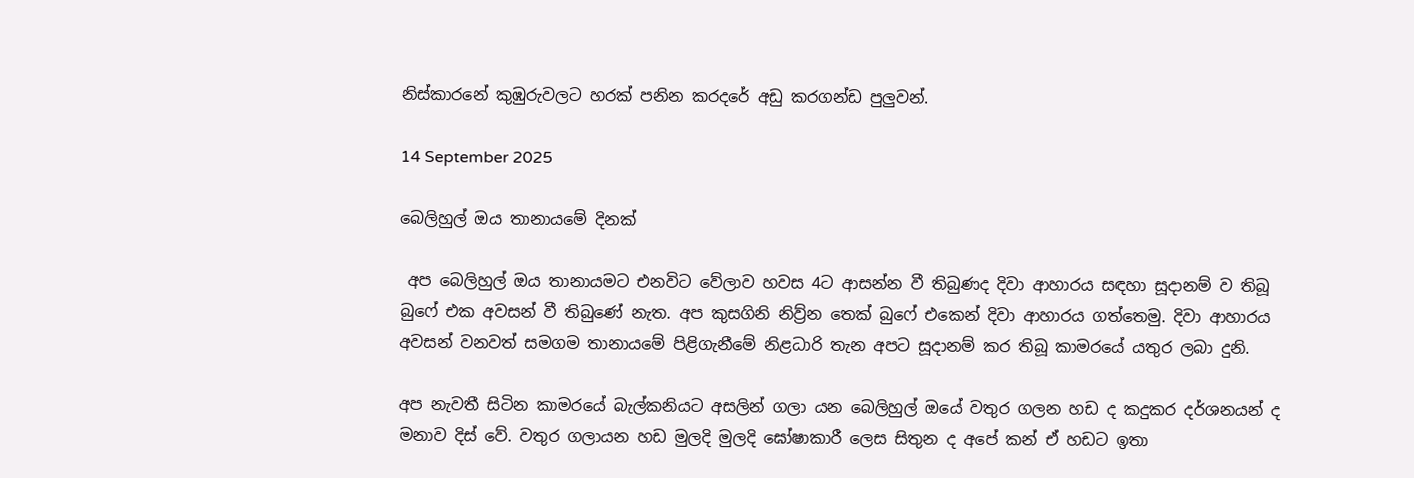නිස්කාරනේ කුඹුරුවලට හරක් පනින කරදරේ අඩු කරගන්ඩ පුලුවන්.

14 September 2025

බෙලිහුල් ඔය තානායමේ දිනක්

 අප බෙලිහුල් ඔය තානායමට එනවිට වේලාව හවස 4ට ආසන්න වී තිබුණද දිවා ආහාරය සඳහා සූදානම් ව තිබූ බුෆේ එක අවසන් වී තිබුණේ නැත. අප කුසගිනි නිව්‍ර්න තෙක් බුෆේ එකෙන් දිවා ආහාරය ගත්තෙමු. දිවා ආහාරය අවසන් වනවත් සමගම තානායමේ පිළිගැනීමේ නිළධාරි තැන අපට සූදානම් කර තිබූ කාමරයේ යතුර ලබා දුනි.

අප නැවතී සිටින කාමරයේ බැල්කනියට අසලින් ගලා යන බෙලිහුල් ඔයේ වතුර ගලන හඩ ද කදුකර දර්ශනයන් ද මනාව දිස් වේ. වතුර ගලායන හඩ මුලදි මුලදි ඝෝෂාකාරී ලෙස සිතුන ද අපේ කන් ඒ හඩට ඉතා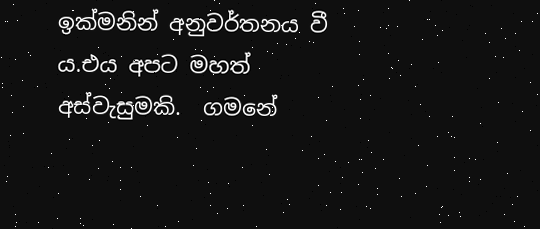ඉක්මනින් අනුවර්තනය වී ය.එය අපට මහත් අස්වැසුමකි.  ගමනේ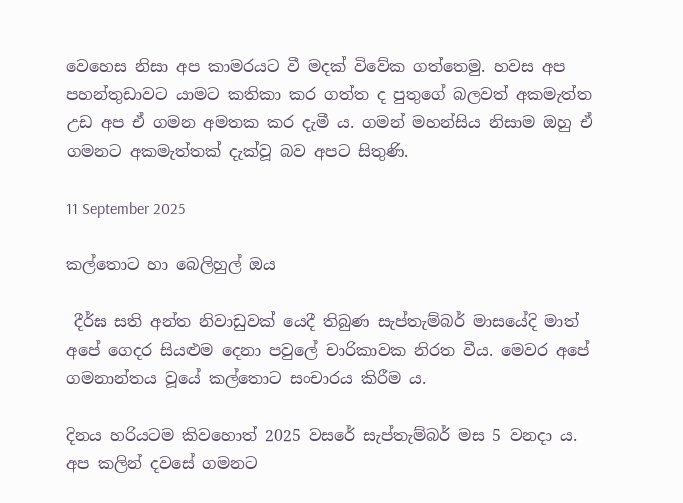වෙහෙස නිසා අප කාමරයට වී මදක් විවේක ගත්තෙමු. හවස අප පහන්තුඩාවට යාමට කතිකා කර ගත්ත ද පුතුගේ බලවත් අකමැත්ත උඩ අප ඒ ගමන අමතක කර දැමී ය. ගමන් මහන්සිය නිසාම ඔහු ඒ ගමනට අකමැත්තක් දැක්වූ බව අපට සිතුණි.

11 September 2025

කල්තොට හා බෙලිහුල් ඔය

 දීර්ඝ සති අන්ත නිවාඩුවක් යෙදී තිබුණ සැප්තැම්බර් මාසයේදි මාත් අපේ ගෙදර සියළුම දෙනා පවුලේ චාරිකාවක නිරත වීය. මෙවර අපේ ගමනාන්තය වූයේ කල්තොට සංචාරය කිරීම ය.

දිනය හරියටම කිවහොත් 2025 වසරේ සැප්තැම්බර් මස 5 වනදා ය. අප කලින් දවසේ ගමනට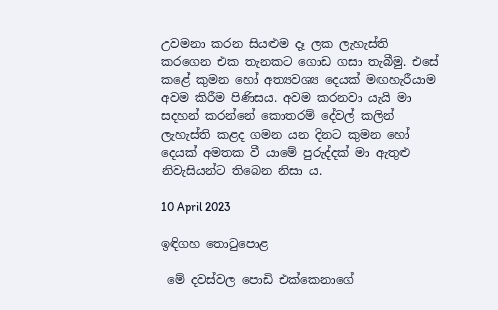උවමනා කරන සියළුම දෑ ලක ලැහැස්ති කරගෙන එක තැනකට ගොඩ ගසා තැබීමු. එසේ කළේ කුමන හෝ අත්‍යවශ්‍ය දෙයක් මඟහැරීයාම අවම කිරීම පිණිසය. අවම කරනවා යැයි මා සදහන් කරන්නේ කොතරම් දේවල් කලින් ලැහැස්ති කළද ගමන යන දිනට කුමන හෝ දෙයක් අමතක වී යාමේ පුරුද්දක් මා ඇතුළු නිවැසියන්ට තිබෙන නිසා ය.

10 April 2023

ඉඳිගහ තොටුපොළ

 මේ දවස්වල පොඩි එක්කෙනාගේ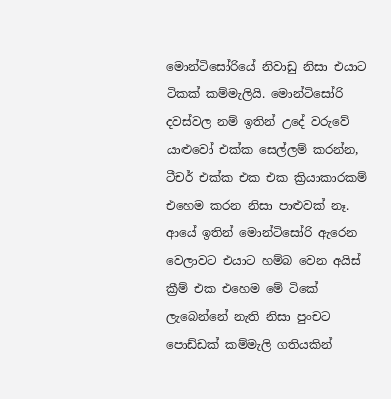මොන්ටිසෝරියේ නිවාඩු නිසා එයාට ටිකක් කම්මැලියි. මොන්ටිසෝරි දවස්වල නම් ඉතින් උදේ වරුවේ යාළුවෝ එක්ක සෙල්ලම් කරන්න, ටීචර් එක්ක එක එක ක්‍රියාකාරකම් එහෙම කරන නිසා පාළුවක් නෑ.  ආයේ ඉතින් මොන්ටිසෝරි ඇරෙන වෙලාවට එයාට හම්බ වෙන අයිස් ක්‍රීම් එක එහෙම මේ ටිකේ ලැබෙන්නේ නැති නිසා පුංචට පොඩ්ඩක් කම්මැලි ගතියකින්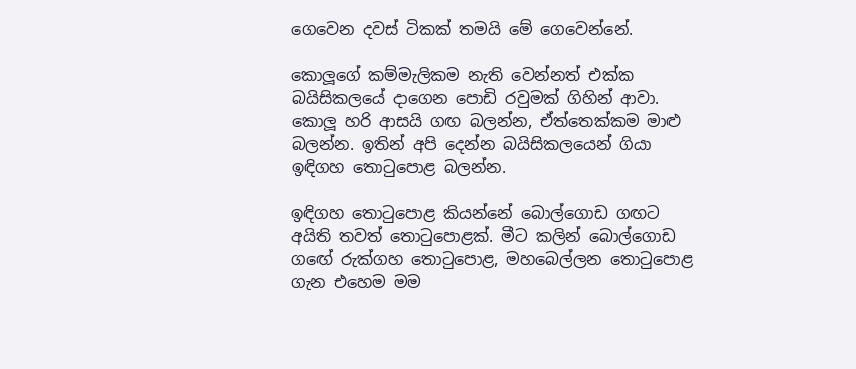ගෙවෙන දවස් ටිකක් තමයි මේ ගෙවෙන්නේ.

කොලූගේ කම්මැලිකම නැති වෙන්නත් එක්ක බයිසිකලයේ දාගෙන පොඩි රවුමක් ගිහින් ආවා. කොලූ හරි ආසයි ගඟ බලන්න, ඒත්තෙක්කම මාළු බලන්න. ඉතින් අපි දෙන්න බයිසිකලයෙන් ගියා ඉඳිගහ තොටුපොළ බලන්න.

ඉඳිගහ තොටුපොළ කියන්නේ බොල්ගොඩ ගඟට අයිති තවත් තොටුපොළක්. මීට කලින් බොල්ගොඩ ගඟේ රුක්ගහ තොටුපොළ, මහබෙල්ලන තොටුපොළ ගැන එහෙම මම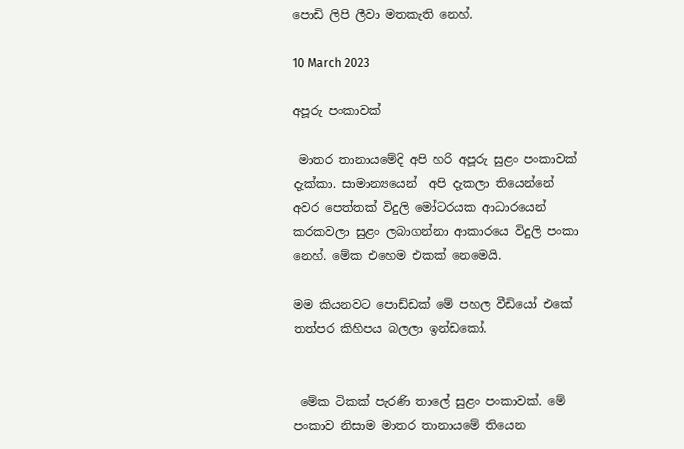පොඩි ලිපි ලීවා මතකැති නෙහ්.

10 March 2023

අපූරු පංකාවක්

 මාතර තානායමේදි අපි හරි අපූරු සුළං පංකාවක් දැක්කා. සාමාන්‍යයෙන්  අපි දැකලා තියෙන්නේ අවර පෙත්තක් විදුලි මෝටරයක ආධාරයෙන් කරකවලා සුළං ලබාගන්නා ආකාරයෙ විදුලි පංකා නෙහ්. මේක එහෙම එකක් නෙමෙයි.

මම කියනවට පොඩ්ඩක් මේ පහල වීඩියෝ එකේ තත්පර කිහිපය බලලා ඉන්ඩකෝ.


 මේක ටිකක් පැරණි තාලේ සුළං පංකාවක්. මේ පංකාව නිසාම මාතර තානායමේ තියෙන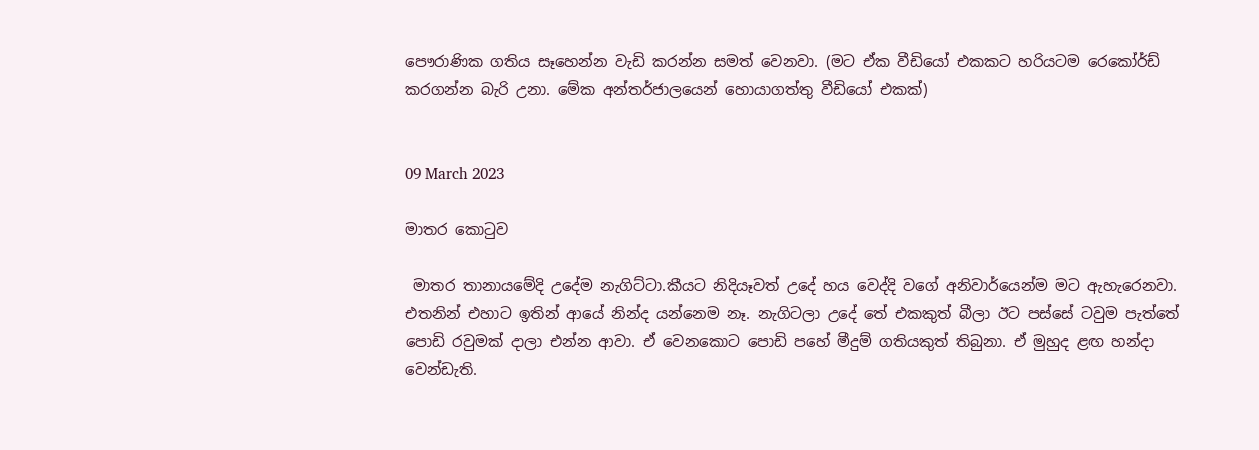පෞරාණික ගතිය සෑහෙන්න වැඩි කරන්න සමත් වෙනවා. (මට ඒක වීඩියෝ එකකට හරියටම රෙකෝර්ඩ් කරගන්න බැරි උනා. මේක අන්තර්ජාලයෙන් හොයාගත්තු වීඩියෝ එකක්)


09 March 2023

මාතර කොටුව

 මාතර තානායමේදි උදේම නැගිට්ටා.කීයට නිදියෑවත් උදේ හය වෙද්දි වගේ අනිවාර්යෙන්ම මට ඇහැරෙනවා. එතනින් එහාට ඉතින් ආයේ නින්ද යන්නෙම නෑ. නැගිටලා උදේ තේ එකකුත් බීලා ඊට පස්සේ ටවුම පැත්තේ පොඩි රවුමක් දාලා එන්න ආවා. ඒ වෙනකොට පොඩි පහේ මීදුම් ගතියකුත් තිබුනා. ඒ මුහුද ළඟ හන්දා වෙන්ඩැති.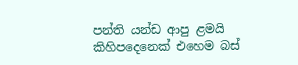පන්ති යන්ඩ ආපු ළමයි කිහිපදෙනෙක් එහෙම බස්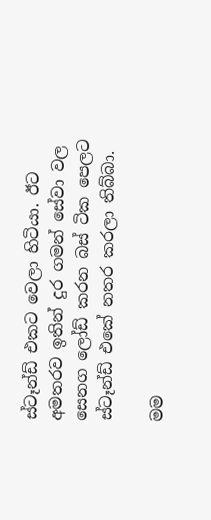ස්ටෑන්ඩ් එකට වෙලා හිටියා. ඊට අමතරව ඉතින් දුර ගමන් සේවා වල සෙනග ලෝඩ් කරන බස් ටික පෙලට ස්ටෑන්ඩ් එකේ නතර කරලා තිබ්බා.

මම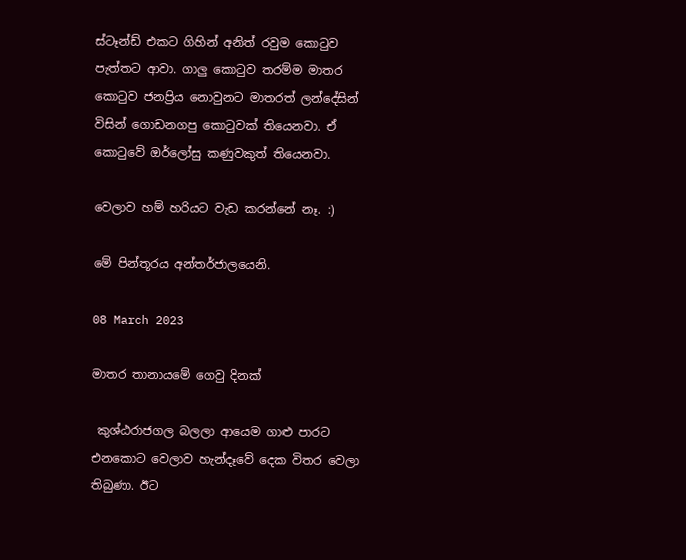ස්ටෑන්ඩ් එකට ගිහින් අනිත් රවුම කොටුව පැත්තට ආවා. ගාලු කොටුව තරම්ම මාතර කොටුව ජනප්‍රිය නොවුනට මාතරත් ලන්දේසින් විසින් ගොඩනගපු කොටුවක් තියෙනවා. ඒ කොටුවේ ඔර්ලෝසු කණුවකුත් තියෙනවා.

වෙලාව හම් හරියට වැඩ කරන්නේ නෑ. :)

මේ පින්තූරය අන්තර්ජාලයෙනි.

08 March 2023

මාතර තානායමේ ගෙවු දිනක්

 කුශ්ඨරාජගල බලලා ආයෙම ගාළු පාරට එනකොට වෙලාව හැන්දෑවේ දෙක විතර වෙලා තිබුණා. ඊට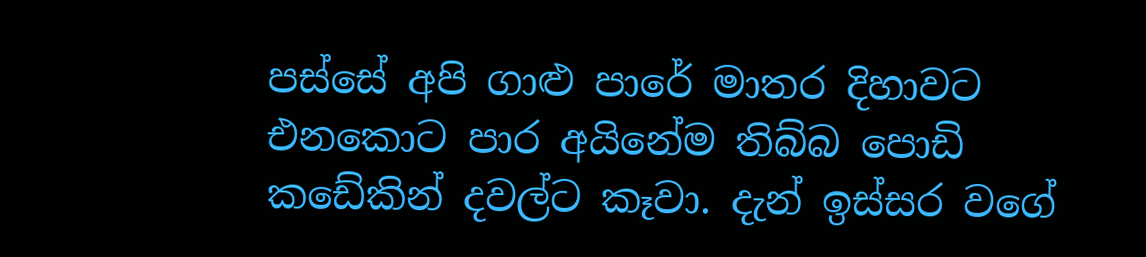පස්සේ අපි ගාළු පාරේ මාතර දිහාවට එනකොට පාර අයිනේම තිබ්බ පොඩි කඩේකින් දවල්ට කෑවා. දැන් ඉස්සර වගේ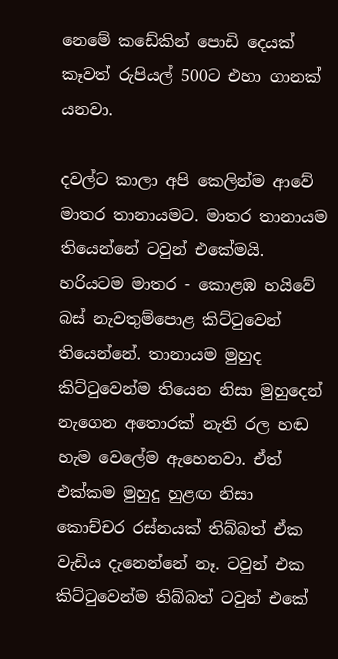නෙමේ කඩේකින් පොඩි දෙයක් කෑවත් රුපියල් 500ට එහා ගානක් යනවා.

දවල්ට කාලා අපි කෙලින්ම ආවේ මාතර තානායමට. මාතර තානායම තියෙන්නේ ටවුන් එකේමයි. හරියටම මාතර - කොළඹ හයිවේ බස් නැවතුම්පොළ කිට්ටුවෙන් තියෙන්නේ. තානායම මුහුද කිට්ටුවෙන්ම තියෙන නිසා මුහුදෙන් නැගෙන අතොරක් නැති රල හඬ හැම වෙලේම ඇහෙනවා. ඒත් එක්කම මුහුදු හුළඟ නිසා කොච්චර රස්නයක් තිබ්බත් ඒක වැඩිය දැනෙන්නේ නෑ. ටවුන් එක කිට්ටුවෙන්ම තිබ්බත් ටවුන් එකේ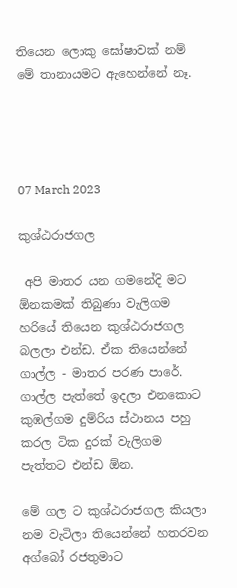තියෙන ලොකු ඝෝෂාවක් නම් මේ තානායමට ඇහෙන්නේ නෑ.




07 March 2023

කුශ්ඨරාජගල

 අපි මාතර යන ගමනේදි මට ඕනකමක් තිබුණා වැලිගම හරියේ තියෙන කුශ්ඨරාජගල බලලා එන්ඩ. ඒක තියෙන්නේ ගාල්ල - මාතර පරණ පාරේ. ගාල්ල පැත්තේ ඉදලා එනකොට කුඹල්ගම දුම්රිය ස්ථානය පහු කරල ටික දුරක් වැලිගම පැත්තට එන්ඩ ඕන.

මේ ගල ට කුශ්ඨරාජගල කියලා නම වැටිලා තියෙන්නේ හතරවන අග්බෝ රජතුමාට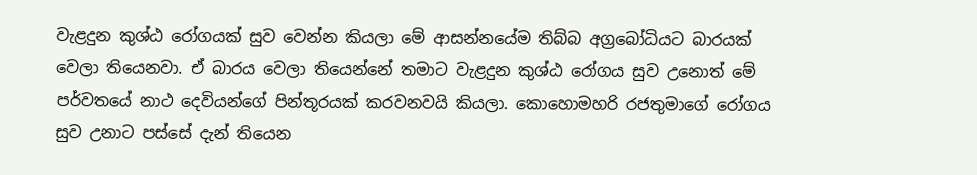වැළදුන කුශ්ඨ රෝගයක් සුව වෙන්න කියලා මේ ආසන්නයේම තිබ්බ අග්‍රබෝධියට බාරයක් වෙලා තියෙනවා. ඒ බාරය වෙලා තියෙන්නේ තමාට වැළදුන කුශ්ඨ රෝගය සුව උනොත් මේ පර්වතයේ නාථ දෙවියන්ගේ පින්තූරයක් කරවනවයි කියලා. කොහොමහරි රජතුමාගේ රෝගය සුව උනාට පස්සේ දැන් තියෙන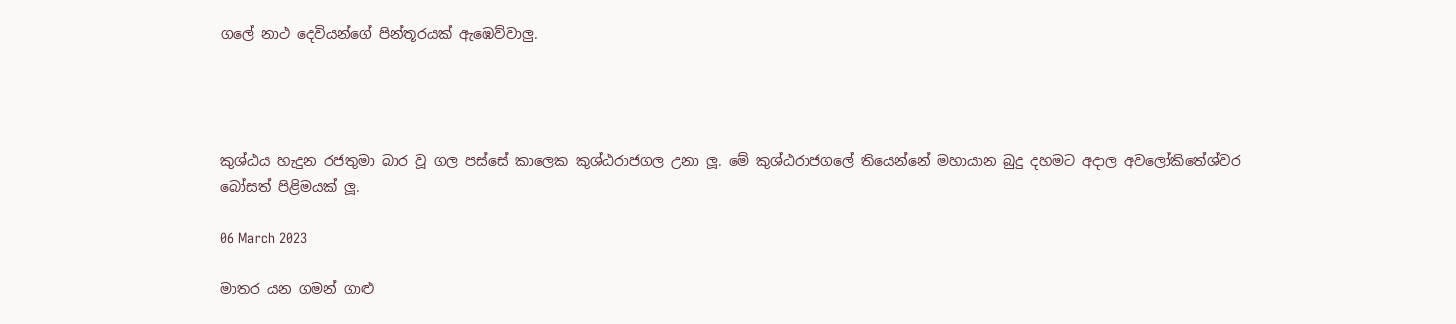ගලේ නාථ දෙවියන්ගේ පින්තූරයක් ඇඹෙව්වාලු.




කුශ්ඨය හැදුන රජතුමා බාර වූ ගල පස්සේ කාලෙක කුශ්ඨරාජගල උනා ලූ. මේ කුශ්ඨරාජගලේ තියෙන්නේ මහායාන බුදු දහමට අදාල අවලෝකිතේශ්වර බෝසත් පිළිමයක් ලූ.

06 March 2023

මාතර යන ගමන් ගාළු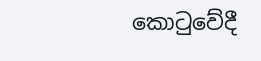කොටුවේදී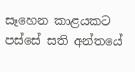සෑහෙන කාළයකට පස්සේ සති අන්තයේ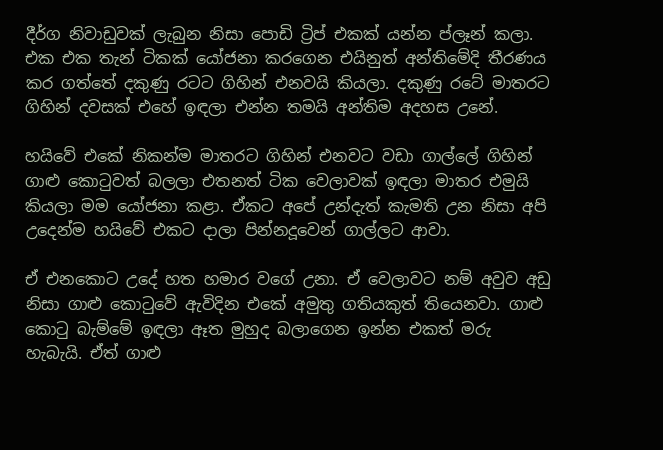දීර්ග නිවාඩුවක් ලැබුන නිසා පොඩි ට්‍රිප් එකක් යන්න ප්ලෑන් කලා. එක එක තැන් ටිකක් යෝජනා කරගෙන එයිනුත් අන්තිමේදි තීරණය කර ගත්තේ දකුණු රටට ගිහින් එනවයි කියලා. දකුණු රටේ මාතරට ගිහින් දවසක් එහේ ඉඳලා එන්න තමයි අන්තිම අදහස උනේ.

හයිවේ එකේ නිකන්ම මාතරට ගිහින් එනවට වඩා ගාල්ලේ ගිහින් ගාළු කොටුවත් බලලා එතනත් ටික වෙලාවක් ඉඳලා මාතර එමුයි කියලා මම යෝජනා කළා. ඒකට අපේ උන්දැත් කැමති උන නිසා අපි උදෙන්ම හයිවේ එකට දාලා පින්නදූවෙන් ගාල්ලට ආවා.

ඒ එනකොට උදේ හත හමාර වගේ උනා. ඒ වෙලාවට නම් අවුව අඩු නිසා ගාළු කොටුවේ ඇවිදින එකේ අමුතු ගතියකුත් තියෙනවා. ගාළු කොටු බැම්මේ ඉඳලා ඈත මුහුද බලාගෙන ඉන්න එකත් මරු හැබැයි. ඒත් ගාළු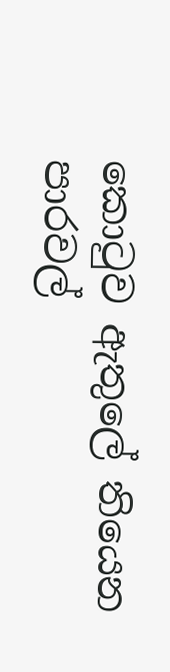කොටුව ඇතුලේ තියෙන පාරවල්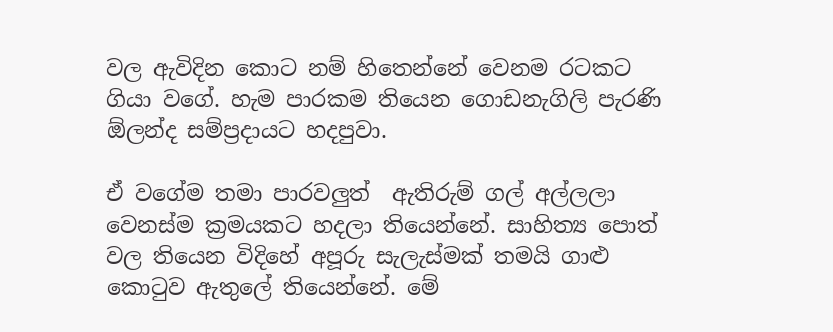වල ඇවිදින කොට නම් හිතෙන්නේ වෙනම රටකට ගියා වගේ. හැම පාරකම තියෙන ගොඩනැගිලි පැරණි ඕලන්ද සම්ප්‍රදායට හදපුවා.

ඒ වගේම තමා පාරවලුත්  ඇතිරුම් ගල් අල්ලලා වෙනස්ම ක්‍රමයකට හදලා තියෙන්නේ. සාහිත්‍ය පොත් වල තියෙන විදිහේ අපූරු සැලැස්මක් තමයි ගාළු කොටුව ඇතුලේ තියෙන්නේ. මේ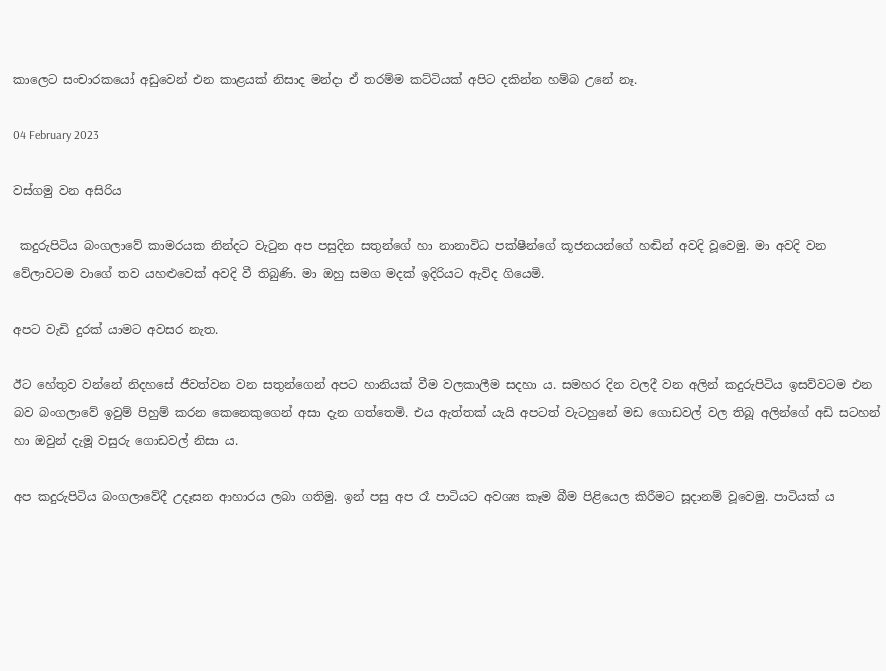කාලෙට සංචාරකයෝ අඩුවෙන් එන කාළයක් නිසාද මන්දා ඒ තරම්ම කට්ටියක් අපිට දකින්න හම්බ උනේ නෑ.

04 February 2023

වස්ගමු වන අසිරිය

 කදුරුපිටිය බංගලාවේ කාමරයක නින්දට වැටුන අප පසුදින සතුන්ගේ හා නානාවිධ පක්ෂීන්ගේ කූජනයන්ගේ හඬින් අවදි වූවෙමු. මා අවදි වන වේලාවටම වාගේ තව යහළුවෙක් අවදි වී තිබුණි. මා ඔහු සමග මදක් ඉදිරියට ඇවිද ගියෙමි.

අපට වැඩි දුරක් යාමට අවසර නැත.

ඊට හේතුව වන්නේ නිදහසේ ජීවත්වන වන සතුන්ගෙන් අපට හානියක් වීම වලකාලීම සදහා ය. සමහර දින වලදී වන අලින් කදුරුපිටිය ඉසව්වටම එන බව බංගලාවේ ඉවුම් පිහුම් කරන කෙනෙකුගෙන් අසා දැන ගත්තෙමි. එය ඇත්තක් යැයි අපටත් වැටහුනේ මඩ ගොඩවල් වල තිබූ අලින්ගේ අඩි සටහන් හා ඔවුන් දැමූ වසුරු ගොඩවල් නිසා ය.

අප කදුරුපිටිය බංගලාවේදී උදෑසන ආහාරය ලබා ගතිමු. ඉන් පසු අප රෑ පාටියට අවශ්‍ය කෑම බීම පිළියෙල කිරීමට සූදානම් වූවෙමු. පාටියක් ය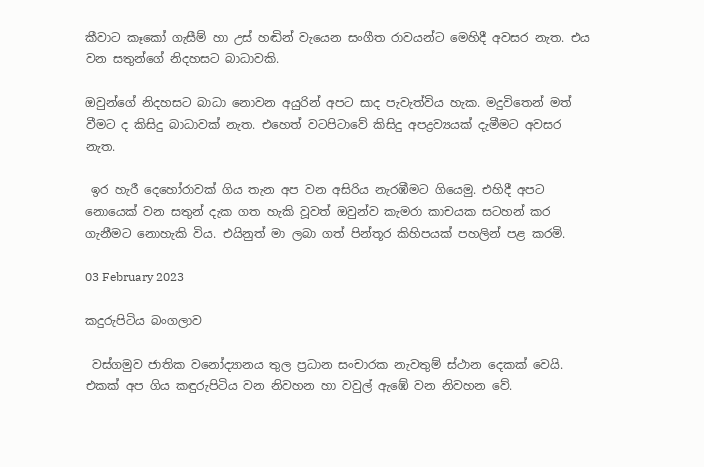කීවාට කෑකෝ ගැසීම් හා උස් හඬින් වැයෙන සංගීත රාවයන්ට මෙහිදී අවසර නැත. එය වන සතුන්ගේ නිදහසට බාධාවකි.

ඔවුන්ගේ නිදහසට බාධා නොවන අයුරින් අපට සාද පැවැත්විය හැක. මදුවිතෙන් මත් වීමට ද කිසිදු බාධාවක් නැත. එහෙත් වටපිටාවේ කිසිදු අපද්‍රව්‍යයක් දැමීමට අවසර නැත.

 ඉර හැරී දෙහෝරාවක් ගිය තැන අප වන අසිරිය නැරඹීමට ගියෙමු. එහිදී අපට නොයෙක් වන සතුන් දැක ගත හැකි වූවත් ඔවුන්ව කැමරා කාචයක සටහන් කර ගැනීමට නොහැකි විය. එයිනුත් මා ලබා ගත් පින්තූර කිහිපයක් පහලින් පළ කරමි.

03 February 2023

කදුරුපිටිය බංගලාව

 වස්ගමුව ජාතික වනෝද්‍යානය තුල ප්‍රධාන සංචාරක නැවතුම් ස්ථාන දෙකක් වෙයි. එකක් අප ගිය කඳුරුපිටිය වන නිවහන හා වවුල් ඇඹේ වන නිවහන වේ.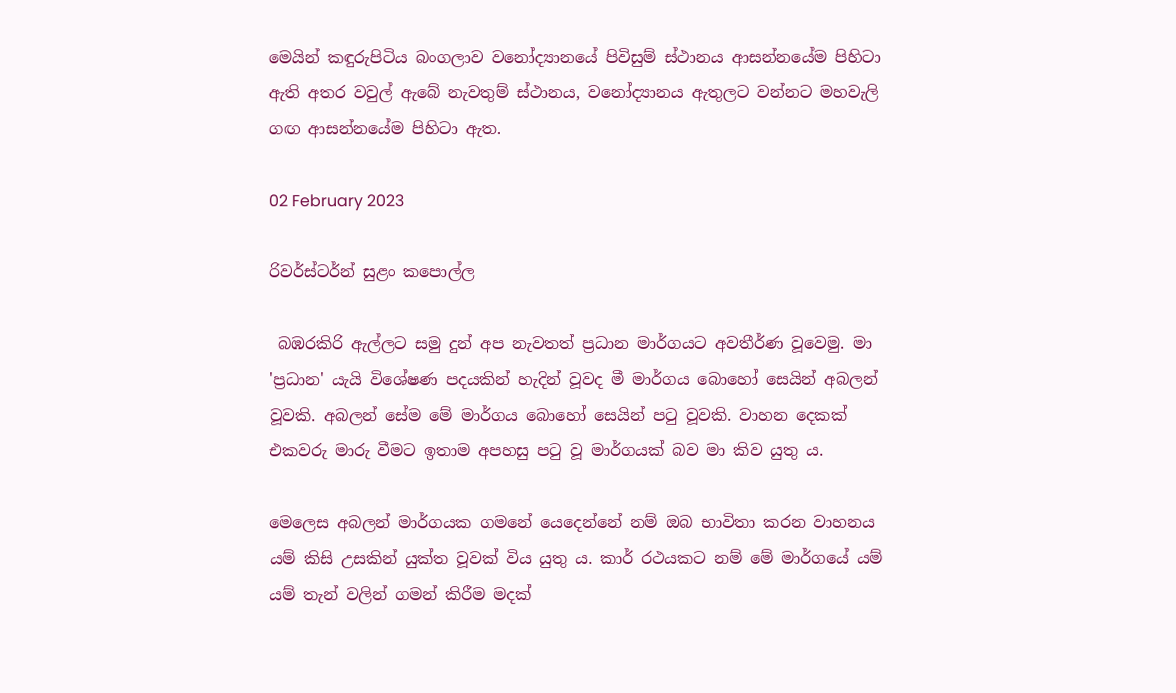මෙයින් කඳුරුපිටිය බංගලාව වනෝද්‍යානයේ පිවිසුම් ස්ථානය ආසන්නයේම පිහිටා ඇති අතර වවුල් ඇබේ නැවතුම් ස්ථානය, වනෝද්‍යානය ඇතුලට වන්නට මහවැලි ගඟ ආසන්නයේම පිහිටා ඇත.

02 February 2023

රිවර්ස්ටර්න් සුළං කපොල්ල

 බඹරකිරි ඇල්ලට සමු දුන් අප නැවතත් ප්‍රධාන මාර්ගයට අවතීර්ණ වූවෙමු. මා 'ප්‍රධාන' යැයි විශේෂණ පදයකින් හැදින් වූවද මී මාර්ගය බොහෝ සෙයින් අබලන් වූවකි. අබලන් සේම මේ මාර්ගය බොහෝ සෙයින් පටු වූවකි. වාහන දෙකක් එකවරු මාරු වීමට ඉතාම අපහසු පටු වූ මාර්ගයක් බව මා කිව යුතු ය.

මෙලෙස අබලන් මාර්ගයක ගමනේ යෙදෙන්නේ නම් ඔබ භාවිතා කරන වාහනය යම් කිසි උසකින් යුක්ත වූවක් විය යුතු ය. කාර් රථයකට නම් මේ මාර්ගයේ යම් යම් තැන් වලින් ගමන් කිරීම මදක්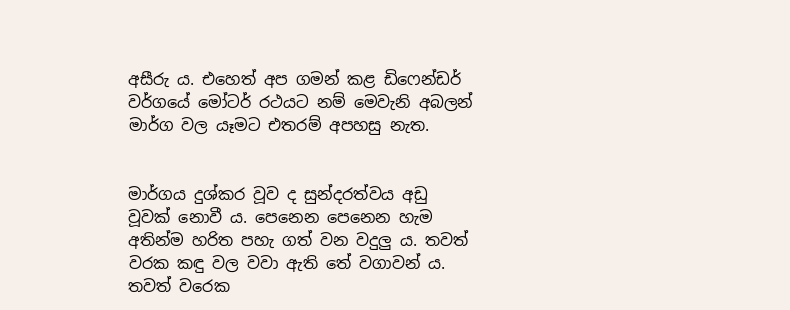අසීරු ය. එහෙත් අප ගමන් කළ ඩිෆෙන්ඩර් වර්ගයේ මෝටර් රථයට නම් මෙවැනි අබලන් මාර්ග වල යෑමට එතරම් අපහසු නැත.


මාර්ගය දුශ්කර වූව ද සුන්දරත්වය අඩු වූවක් නොවී ය. පෙනෙන පෙනෙන හැම අතින්ම හරිත පහැ ගත් වන වදුලු ය. තවත් වරක කඳු වල වවා ඇති තේ වගාවන් ය. තවත් වරෙක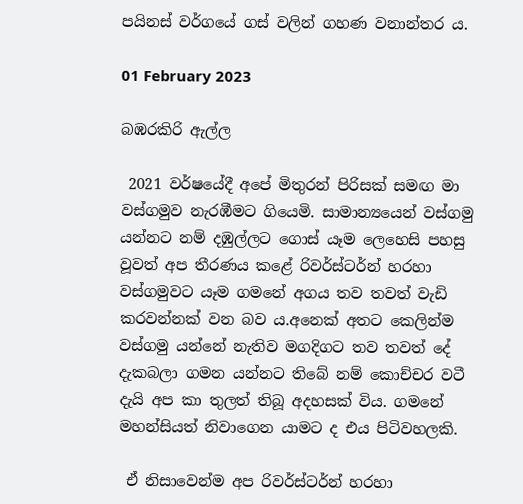පයිනස් වර්ගයේ ගස් වලින් ගහණ වනාන්තර ය.

01 February 2023

බඹරකිරි ඇල්ල

 2021 වර්ෂයේදී අපේ මිතුරන් පිරිසක් සමඟ මා වස්ගමුව නැරඹීමට ගියෙමි. සාමාන්‍යයෙන් වස්ගමු යන්නට නම් දඹුල්ලට ගොස් යෑම ලෙහෙසි පහසු වූවත් අප තීරණය කළේ රිවර්ස්ටර්න් හරහා වස්ගමුවට යෑම ගමනේ අගය තව තවත් වැඩි කරවන්නක් වන බව ය.අනෙක් අතට කෙලින්ම වස්ගමු යන්නේ නැතිව මගදිගට තව තවත් දේ දැකබලා ගමන යන්නට තිබේ නම් කොච්චර වටී දැයි අප කා තුලත් තිබූ අදහසක් විය. ගමනේ මහන්සියත් නිවාගෙන යාමට ද එය පිටිවහලකි.

 ඒ නිසාවෙන්ම අප රිවර්ස්ටර්න් හරහා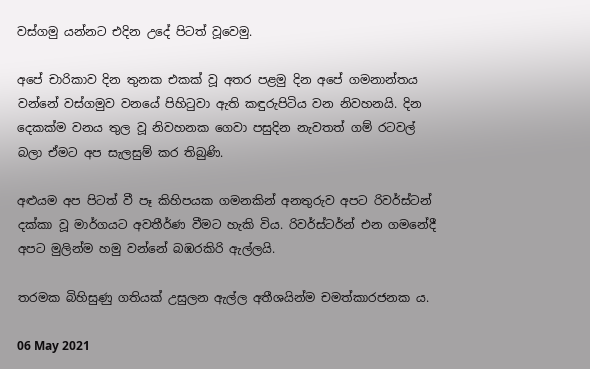වස්ගමු යන්නට එදින උදේ පිටත් වූවෙමු.

අපේ චාරිකාව දින තුනක එකක් වූ අතර පළමු දින අපේ ගමනාන්තය වන්නේ වස්ගමුව වනයේ පිහිටුවා ඇති කඳුරුපිටිය වන නිවහනයි. දින දෙකක්ම වනය තුල වූ නිවහනක ගෙවා පසුදින නැවතත් ගම් රටවල් බලා ඒමට අප සැලසුම් කර තිබුණි.

අළුයම අප පිටත් වී පෑ කිහිපයක ගමනකින් අනතුරුව අපට රිවර්ස්ටන් දක්කා වූ මාර්ගයට අවතීර්ණ වීමට හැකි විය. රිවර්ස්ටර්න් එන ගමනේදී අපට මුලින්ම හමු වන්නේ බඹරකිරි ඇල්ලයි.

තරමක බිහිසුණු ගතියක් උසුලන ඇල්ල අතීශයින්ම චමත්කාරජනක ය.

06 May 2021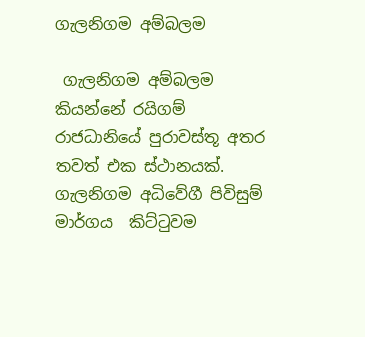ගැලනිගම අම්බලම

 ගැලනිගම අම්බලම කියන්නේ රයිගම් රාජධානියේ පුරාවස්තූ අතර තවත් එක ස්ථානයක්. ගැලනිගම අධිවේගී පිවිසුම් මාර්ගය  කිට්ටුවම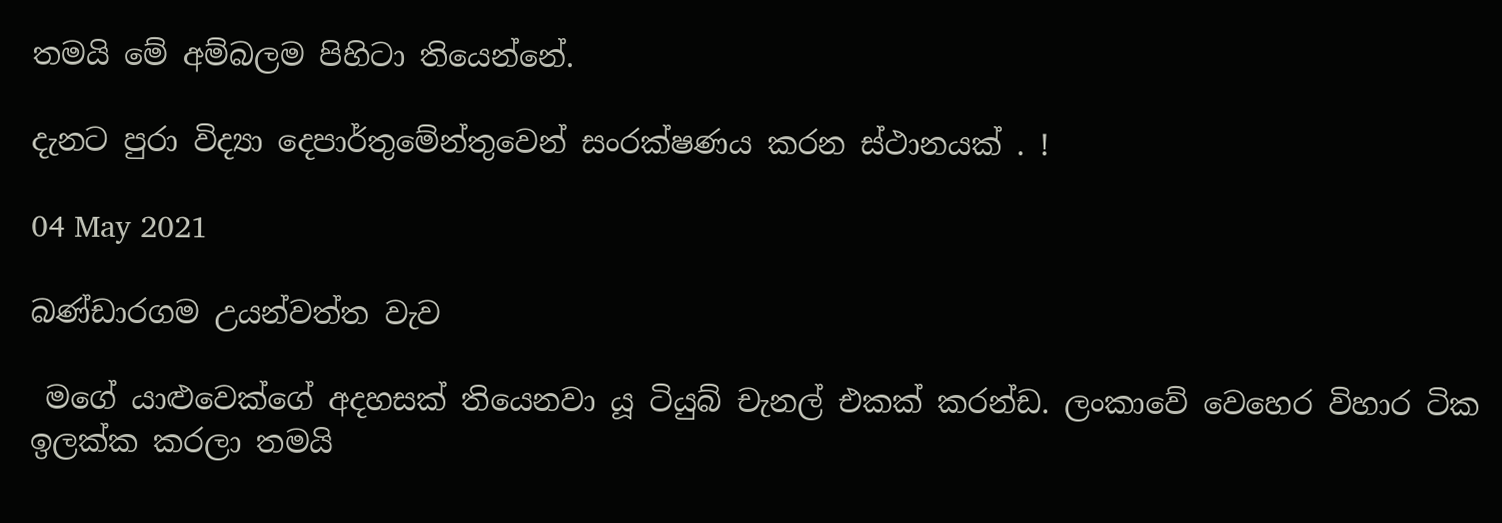තමයි මේ අම්බලම පිහිටා තියෙන්නේ.

දැනට පුරා විද්‍යා දෙපාර්තුමේන්තුවෙන් සංරක්ෂණය කරන ස්ථානයක් . !

04 May 2021

බණ්ඩාරගම උයන්වත්ත වැව

 මගේ යාළුවෙක්ගේ අදහසක් තියෙනවා යූ ටියුබ් චැනල් එකක් කරන්ඩ. ලංකාවේ වෙහෙර විහාර ටික ඉලක්ක කරලා තමයි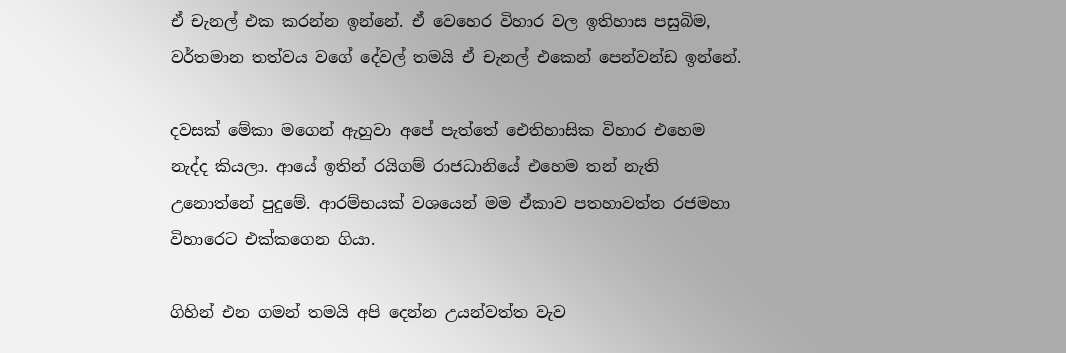ඒ චැනල් එක කරන්න ඉන්නේ. ඒ වෙහෙර විහාර වල ඉතිහාස පසුබිම, වර්තමාන තත්වය වගේ දේවල් තමයි ඒ චැනල් එකෙන් පෙන්වන්ඩ ඉන්නේ.

දවසක් මේකා මගෙන් ඇහුවා අපේ පැත්තේ ඓතිහාසික විහාර එහෙම නැද්ද කියලා. ආයේ ඉතින් රයිගම් රාජධානියේ එහෙම තන් නැති උනොත්නේ පුදුමේ. ආරම්භයක් වශයෙන් මම ඒකාව පතහාවත්ත රජමහා විහාරෙට එක්කගෙන ගියා.

ගිහින් එන ගමන් තමයි අපි දෙන්න උයන්වත්ත වැව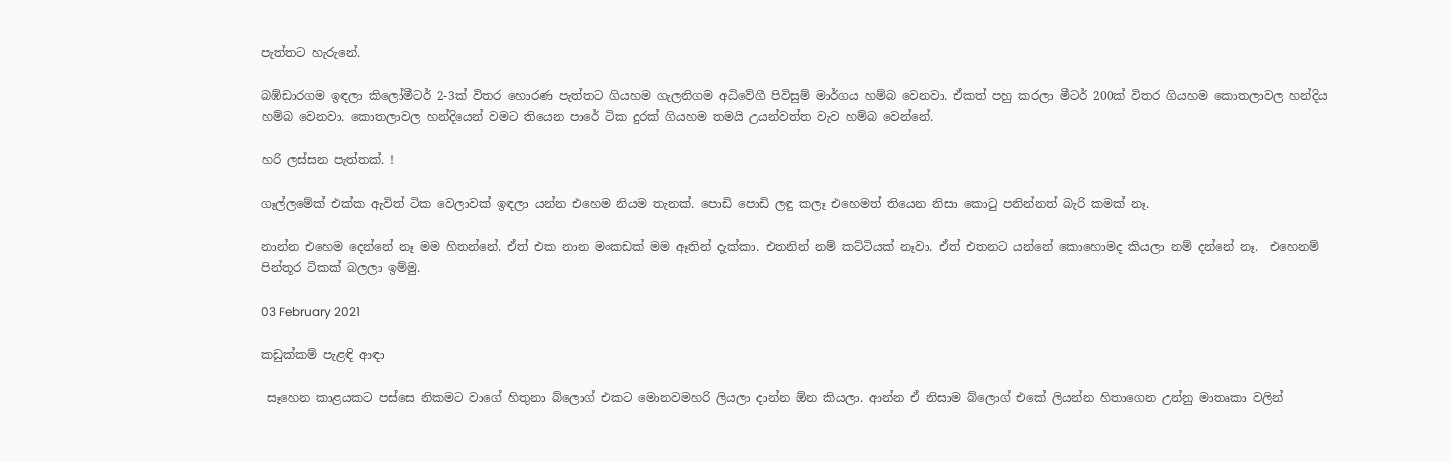පැත්තට හැරුනේ.

බඹ්ඩාරගම ඉඳලා කිලෝමීටර් 2-3ක් විතර හොරණ පැත්තට ගියහම ගැලනිගම අධිවේගී පිවිසුම් මාර්ගය හම්බ වෙනවා. ඒකත් පහු කරලා මීටර් 200ක් විතර ගියහම කොතලාවල හන්දිය හම්බ වෙනවා. කොතලාවල හන්දියෙන් වමට තියෙන පාරේ ටික දුරක් ගියහම තමයි උයන්වත්ත වැව හම්බ වෙන්නේ.

හරි ලස්සන පැත්තක්. !

ගෑල්ලමේක් එක්ක ඇවිත් ටික වෙලාවක් ඉඳලා යන්න එහෙම නියම තැනක්. පොඩි පොඩි ලඳු කලෑ එහෙමත් තියෙන නිසා කොටු පනින්නත් බැරි කමක් නෑ.

නාන්න එහෙම දෙන්නේ නෑ මම හිතන්නේ. ඒත් එක නාන මංකඩක් මම ඈතින් දැක්කා. එතනින් නම් කට්ටියක් නෑවා. ඒත් එතනට යන්නේ කොහොමද කියලා නම් දන්නේ නෑ.  එහෙනම් පින්තූර ටිකක් බලලා ඉම්මු.

03 February 2021

කඩුක්කම් පැළඳි ආඳා

 සෑහෙන කාළයකට පස්සෙ නිකමට වාගේ හිතුනා බ්ලොග් එකට මොනවමහරි ලියලා දාන්න ඕන කියලා. ආන්න ඒ නිසාම බ්ලොග් එකේ ලියන්න හිතාගෙන උන්නු මාතෘකා වලින්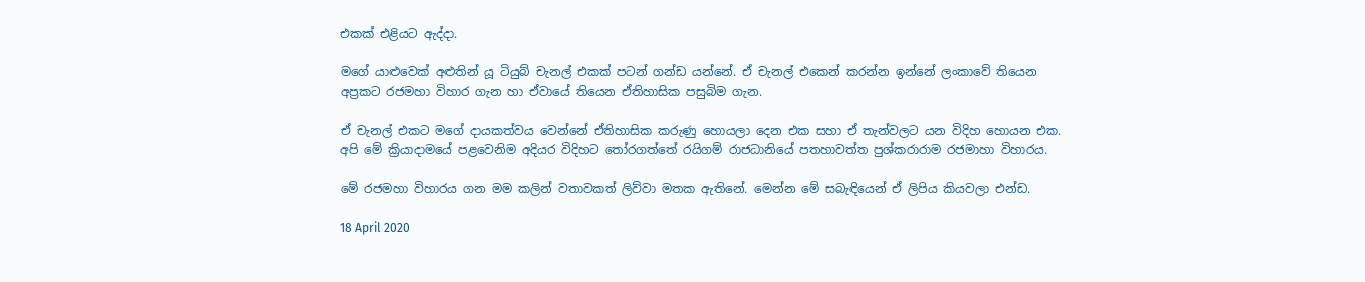එකක් එළියට ඇද්දා.

මගේ යාළුවෙක් අළුතින් යූ ටියුබ් චැනල් එකක් පටන් ගන්ඩ යන්නේ. ඒ චැනල් එකෙන් කරන්න ඉන්නේ ලංකාවේ තියෙන අප්‍රකට රජමහා විහාර ගැන හා ඒවායේ තියෙන ඒතිහාසික පසුබිම ගැන.

ඒ චැනල් එකට මගේ දායකත්වය වෙන්නේ ඒතිහාසික කරුණු හොයලා දෙන එක සහා ඒ තැන්වලට යන විදිහ හොයන එක. අපි මේ ක්‍රියාදාමයේ පළවෙනිම අදියර විදිහට තෝරගත්තේ රයිගම් රාජධානියේ පතහාවත්ත පුශ්කරාරාම රජමාහා විහාරය.

මේ රජමහා විහාරය ගන මම කලින් වතාවකත් ලිව්වා මතක ඇතිනේ. මෙන්න මේ සබැඳියෙන් ඒ ලිපිය කියවලා එන්ඩ.

18 April 2020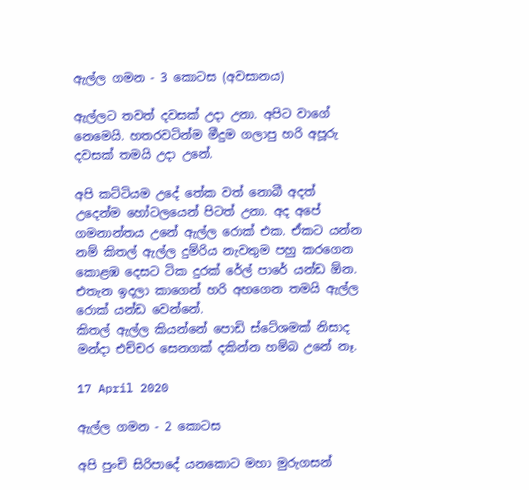ඇල්ල ගමන - 3 කොටස (අවසානය)

ඇල්ලට තවත් දවසක් උදා උනා. අපිට වාගේ නෙමෙයි. හතරවටින්ම මීදුම ගලාපු හරි අපූරු දවසක් තමයි උදා උනේ.

අපි කට්ටියම උදේ තේක වත් නොබී අදත් උදෙන්ම හෝටලයෙන් පිටත් උනා. අද අපේ ගමනාන්තය උනේ ඇල්ල රොක් එක. ඒකට යන්න නම් කිතල් ඇල්ල දුම්රිය නැවතුම පහු කරගෙන කොළඹ දෙසට ටික දුරක් රේල් පාරේ යන්ඩ ඕන. එතැන ඉදලා කාගෙන් හරි අහගෙන තමයි ඇල්ල රොක් යන්ඩ වෙන්නේ.
කිතල් ඇල්ල කියන්නේ පොඩි ස්ටේශමක් නිසාද මන්දා එච්චර සෙනගක් දකින්න හම්බ උනේ නෑ.

17 April 2020

ඇල්ල ගමන - 2 කොටස

අපි පුංචි සිරිපාදේ යනකොට මහා මුරුගසන්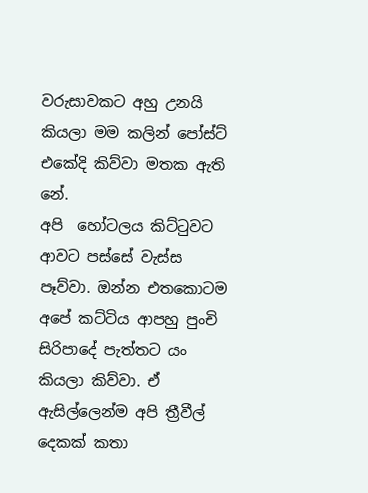වරුසාවකට අහු උනයි කියලා මම කලින් පෝස්ට් එකේදි කිව්වා මතක ඇති නේ.
අපි  හෝටලය කිට්ටුවට ආවට පස්සේ වැස්ස පෑව්වා. ඔන්න එතකොටම අපේ කට්ටිය ආපහු පුංචි සිරිපාදේ පැත්තට යං කියලා කිව්වා. ඒ ඇසිල්ලෙන්ම අපි ත්‍රීවීල් දෙකක් කතා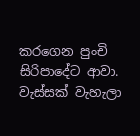කරගෙන පුංචි සිරිපාදේට ආවා. වැස්සක් වැහැලා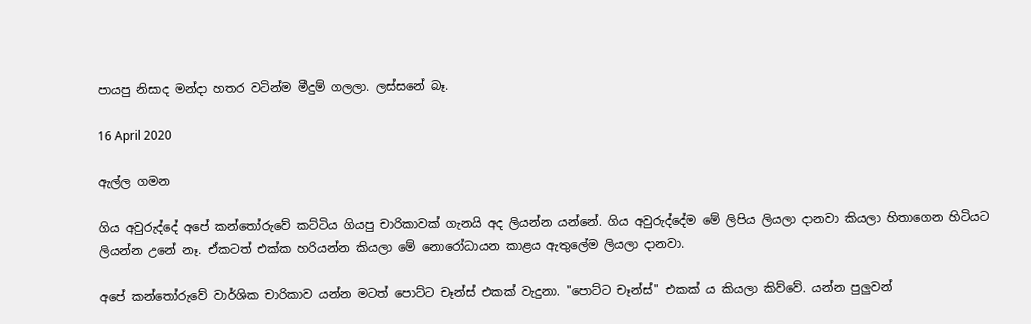පායපු නිසාද මන්දා හතර වටින්ම මීදුම් ගලලා. ලස්සනේ බෑ.

16 April 2020

ඇල්ල ගමන

ගිය අවුරුද්දේ අපේ කන්තෝරුවේ කට්ටිය ගියපු චාරිකාවක් ගැනයි අද ලියන්න යන්නේ. ගිය අවුරුද්දේම මේ ලිපිය ලියලා දානවා කියලා හිතාගෙන හිටියට ලියන්න උනේ නෑ. ඒකටත් එක්ක හරියන්න කියලා මේ නොරෝධායන කාළය ඇතුලේම ලියලා දානවා.

අපේ කන්තෝරුවේ වාර්ශික චාරිකාව යන්න මටත් පොට්ට චෑන්ස් එකක් වැදුනා. "පොට්ට චෑන්ස්" එකක් ය කියලා කිව්වේ. යන්න පුලුවන්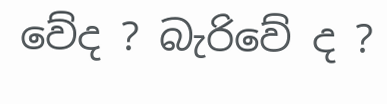වේද ? බැරිවේ ද ?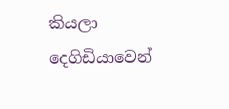කියලා දෙගිඩියාවෙන්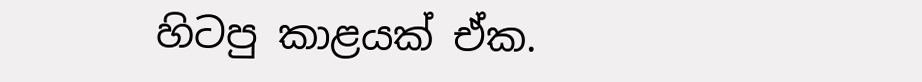හිටපු කාළයක් ඒක.